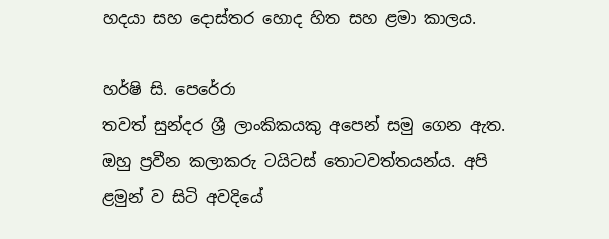හදයා සහ දොස්තර හොද හිත සහ ළමා කාලය.

හර්ෂි සි. පෙරේරා
තවත් සුන්දර ශ්‍රී ලාංකිකයකු අපෙන් සමු ගෙන ඇත. ඔහු ප්‍රවීන කලාකරු ටයිටස් තොටවත්තයන්ය. අපි ළමුන් ව සිටි අවදියේ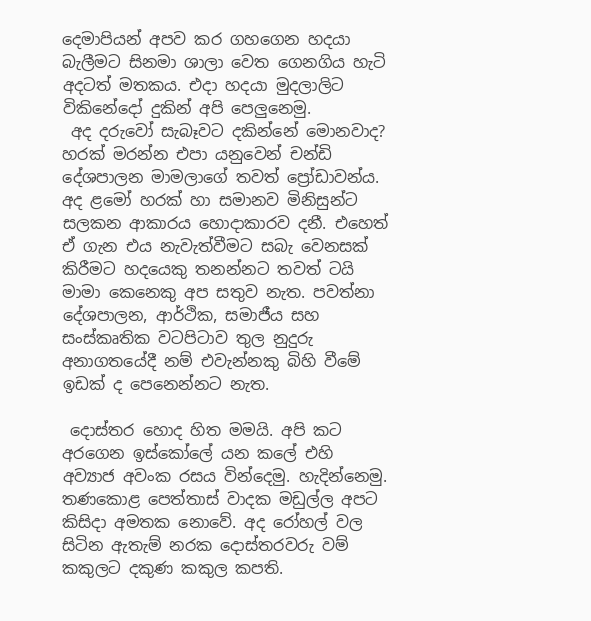දෙමාපියන් අපව කර ගහගෙන හදයා බැලීමට සිනමා ශාලා වෙත ගෙනගිය හැටි අදටත් මතකය. එදා හදයා මුදලාලිට විකිනේදෝ දුකින් අපි පෙලුනෙමු.
 අද දරුවෝ සැබෑවට දකින්නේ මොනවාද? හරක් මරන්න එපා යනුවෙන් චන්ඩි දේශපාලන මාමලාගේ තවත් ප්‍රෝඩාවන්ය. අද ළමෝ හරක් හා සමානව මිනිසුන්ට සලකන ආකාරය හොදාකාරව දනී. එහෙත් ඒ ගැන එය නැවැත්වීමට සබැ වෙනසක් කිරීමට හදයෙකු තනන්නට තවත් ටයි මාමා කෙනෙකු අප සතුව නැත. පවත්නා දේශපාලන, ආර්ථික, සමාජීය සහ සංස්කෘතික වටපිටාව තුල නුදුරු අනාගතයේදී නම් එවැන්නකු බිහි වීමේ ඉඩක් ද පෙනෙන්නට නැත.

 දොස්තර හොද හිත මමයි. අපි කට අරගෙන ඉස්කෝලේ යන කලේ එහි අව්‍යාජ අවංක රසය වින්දෙමු. හැදින්නෙමු. තණකොළ පෙත්තාස් වාදක මඩුල්ල අපට කිසිදා අමතක නොවේ. අද රෝහල් වල සිටින ඇතැම් නරක දොස්තරවරු වම් කකුලට දකුණ කකුල කපති.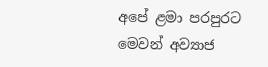අපේ ළමා පරපුරට මෙවන් අව්‍යාජ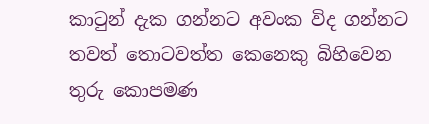කාටුන් දැක ගන්නට අවංක විද ගන්නට තවත් තොටවත්ත කෙනෙකු බිහිවෙන තුරු කොපමණ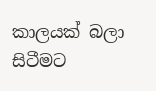කාලයක් බලා සිටීමට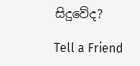සිදුවේද?

Tell a Friend